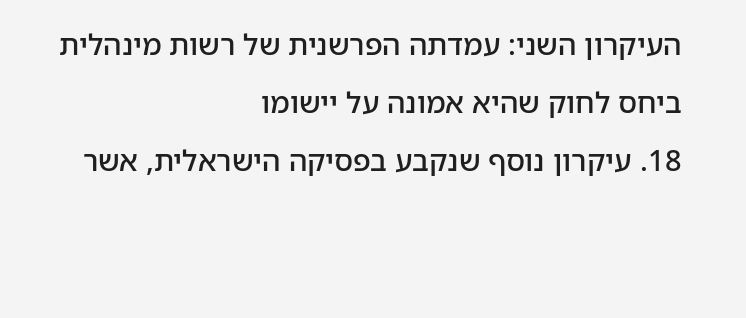העיקרון השני: עמדתה הפרשנית של רשות מינהלית ביחס לחוק שהיא אמונה על יישומו
18. עיקרון נוסף שנקבע בפסיקה הישראלית, אשר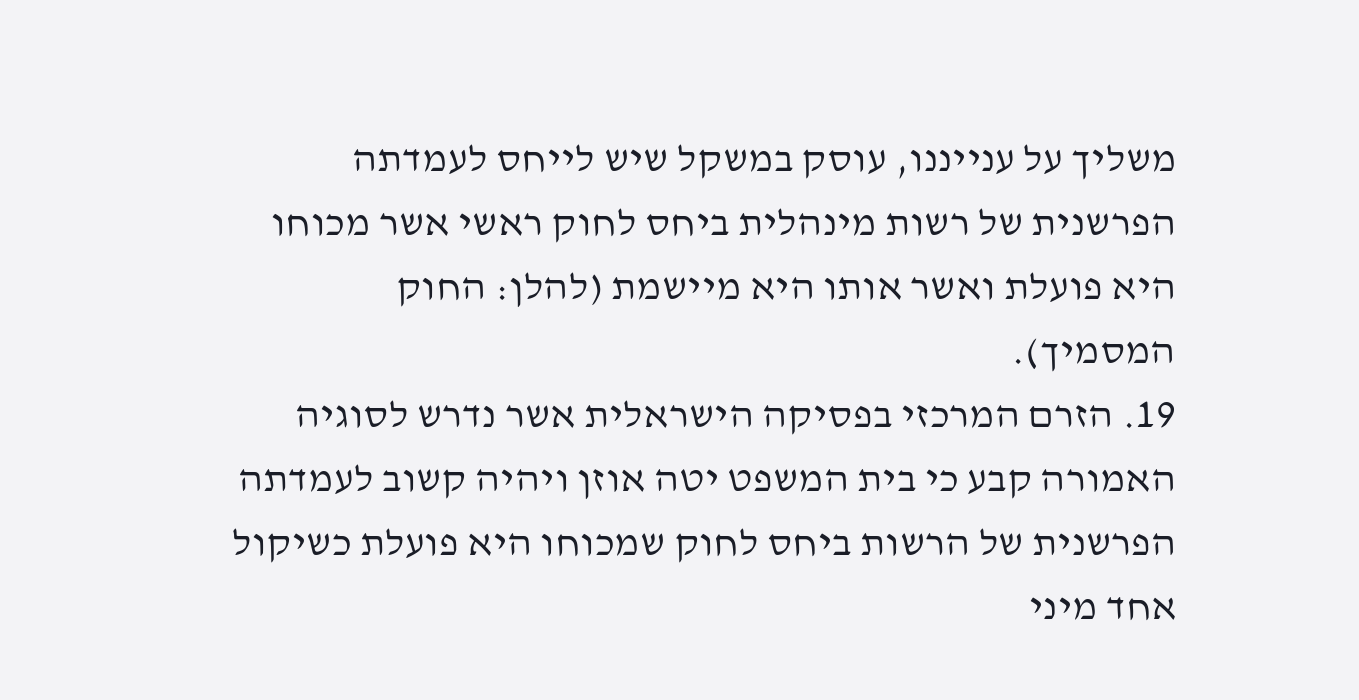משליך על ענייננו, עוסק במשקל שיש לייחס לעמדתה הפרשנית של רשות מינהלית ביחס לחוק ראשי אשר מכוחו היא פועלת ואשר אותו היא מיישמת (להלן: החוק המסמיך).
19. הזרם המרכזי בפסיקה הישראלית אשר נדרש לסוגיה האמורה קבע כי בית המשפט יטה אוזן ויהיה קשוב לעמדתה הפרשנית של הרשות ביחס לחוק שמכוחו היא פועלת כשיקול אחד מיני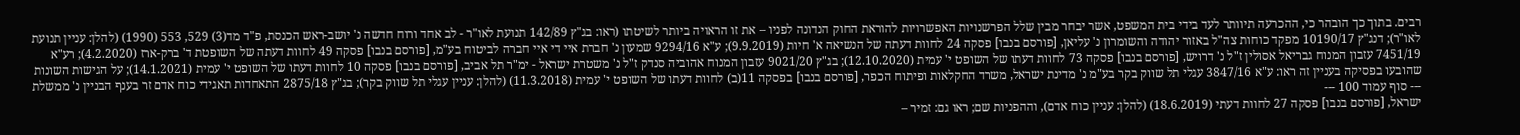רבים. בתוך כך הובהר כי, ההכרעה תיוותר לעד בידי בית המשפט, אשר יבחר מבין שלל הפרשנויות האפשרויות להוראת החוק הנדונה לפניו – את זו הראויה ביותר לשיטתו (ראו: בג"ץ 142/89 תנועת לאו"ר - לב אחד ורוח חדשה נ' יושב-ראש הכנסת, פ"ד מד(3) 529, 553 (1990) (להלן: עניין תנועת לאו"ר); דנג"ץ 10190/17 מפקד כוחות צה"ל באזור יהודה והשומרון נ' עליאן, [פורסם בנבו] פסקה 24 לחוות דעתה של הנשיאה א' חיות (9.9.2019); ע"א 9294/16 שמעון נ' חברת איי די איי חברה לביטוח בע"מ, [פורסם בנבו] פסקה 49 לחוות דעתה של השופטת ד' ברק-ארז (4.2.2020); רע"א 7451/19 עזבון המנוח גבריאל אסולין ז"ל נ' דרויש, [פורסם בנבו] פסקה 73 לחוות דעתו של השופט י' עמית (12.10.2020); בג"ץ 9021/20 עזבון המנוח אהוביה סנדק ז"ל נ' משטרת ישראל - ימ"ר תל אביב, [פורסם בנבו] פסקה 10 לחוות דעתו של השופט י' עמית (14.1.2021); על הגישות השונות שהובעו בפסיקה בעניין זה ראו: ע"א 3847/16 עגלי תל שווק בקר בע"מ נ' מדינת ישראל, משרד החקלאות ופיתוח הכפר, [פורסם בנבו] בפסקה 11(ב) לחוות דעתו של השופט י' עמית (11.3.2018) (להלן: עניין עגלי תל שווק בקר); בג"ץ 2875/18 התאחדות תאגידי כוח אדם זר בענף הבניין נ' ממשלת
--- סוף עמוד 100 ---
ישראל, [פורסם בנבו] פסקה 27 לחוות דעתי (18.6.2019) (להלן: עניין כוח אדם), וההפניות שם; ראו גם: זמיר –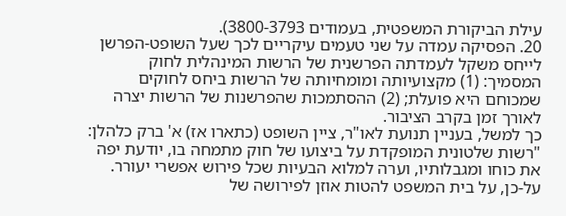עילת הביקורת המשפטית, בעמודים 3800-3793).
20. הפסיקה עמדה על שני טעמים עיקריים לכך שעל השופט-הפרשן לייחס משקל לעמדתה הפרשנית של הרשות המינהלית לחוק המסמיך: (1) מקצועיותה ומומחיותה של הרשות ביחס לחוקים שמכוחם היא פועלת; (2) ההסתמכות שהפרשנות של הרשות יצרה לאורך זמן בקרב הציבור.
כך למשל, בעניין תנועת לאו"ר, ציין השופט (כתארו אז) א' ברק כלהלן:
"רשות שלטונית המופקדת על ביצועו של חוק מתמחה בו, יודעת יפה את כוחו ומגבלותיו, וערה למלוא הבעיות שכל פירוש אפשרי יעורר. על-כן, על בית המשפט להטות אוזן לפירושה של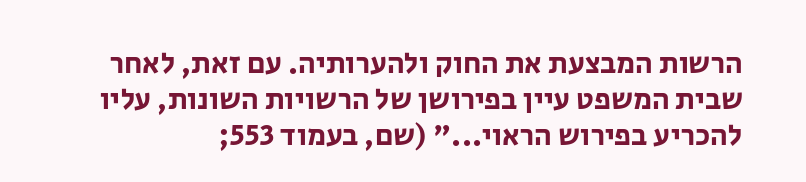הרשות המבצעת את החוק ולהערותיה. עם זאת, לאחר שבית המשפט עיין בפירושן של הרשויות השונות, עליו להכריע בפירוש הראוי..." (שם, בעמוד 553;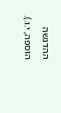ההדגשה הוספה, י.ו.).